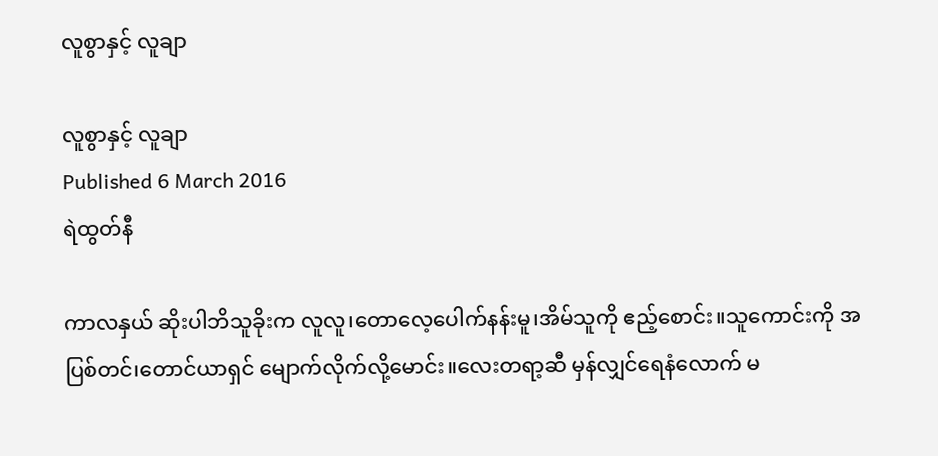လူစွာနှင့် လူချာ

လူစွာနှင့် လူချာ
Published 6 March 2016
ရဲထွတ်နီ

ကာလနှယ် ဆိုးပါဘိသူခိုးက လူလူ၊တောလေ့ပေါက်နန်းမူ၊အိမ်သူကို ဧည့်စောင်း။သူကောင်းကို အပြစ်တင်၊တောင်ယာရှင် မျောက်လိုက်လို့မောင်း။လေးတရာ့ဆီ မှန်လျှင်ရေနံလောက် မ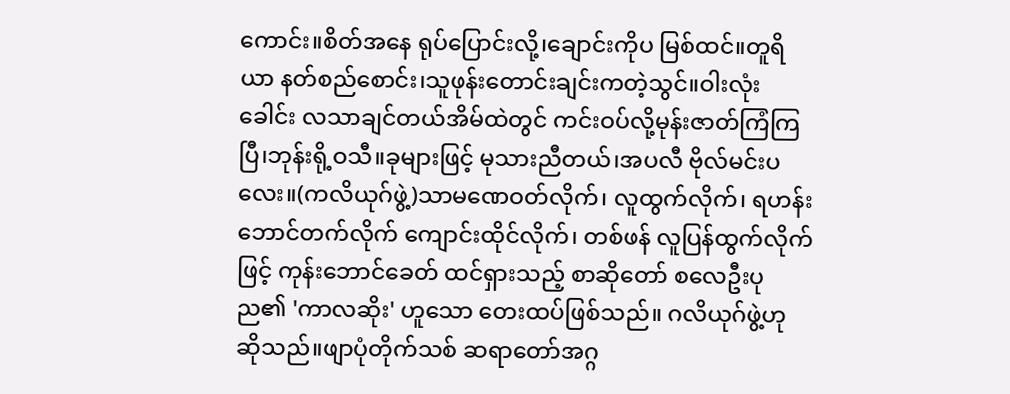ကောင်း။စိတ်အနေ ရုပ်ပြောင်းလို့၊ချောင်းကိုပ မြစ်ထင်။တူရိယာ နတ်စည်စောင်း၊သူဖုန်းတောင်းချင်းကတဲ့သွင်။ဝါးလုံးခေါင်း လသာချင်တယ်အိမ်ထဲတွင် ကင်းဝပ်လို့မုန်းဇာတ်ကြံကြပြီ၊ဘုန်းရို့ဝသီ။ခုများဖြင့် မုသားညီတယ်၊အပလီ ဗိုလ်မင်းပလေး။(ကလိယုဂ်ဖွဲ့)သာမဏေဝတ်လိုက်၊ လူထွက်လိုက်၊ ရဟန်းဘောင်တက်လိုက် ကျောင်းထိုင်လိုက်၊ တစ်ဖန် လူပြန်ထွက်လိုက်ဖြင့် ကုန်းဘောင်ခေတ် ထင်ရှားသည့် စာဆိုတော် စလေဦးပုည၏ 'ကာလဆိုး' ဟူသော တေးထပ်ဖြစ်သည်။ ဂလိယုဂ်ဖွဲ့ဟု ဆိုသည်။ဖျာပုံတိုက်သစ် ဆရာတော်အဂ္ဂ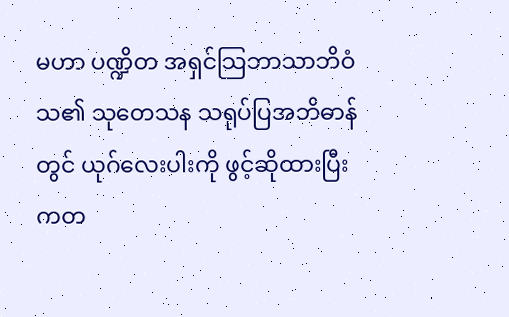မဟာ ပဏ္ဍိတ အရှင်သြဘာသာဘိဝံသ၏ သုတေသန သရုပ်ပြအဘိဓာန်တွင် ယုဂ်လေးပါးကို ဖွင့်ဆိုထားပြီး ကတ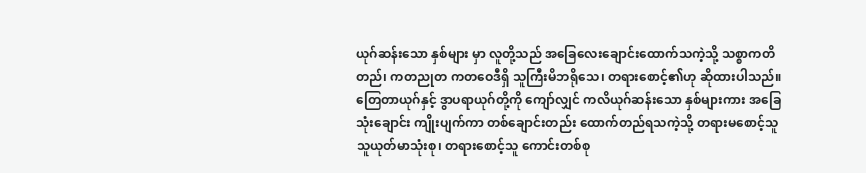ယုဂ်ဆန်းသော နှစ်များ မှာ လူတို့သည် အခြေလေးချောင်းထောက်သကဲ့သို့ သစ္စာကတိတည်၊ ကတညုတ ကတဝေဒီရှိ သူကြီးမိဘရိုသေ၊ တရားစောင့်၏ဟု ဆိုထားပါသည်။တြေတာယုဂ်နှင့် ဒွာပရာယုဂ်တို့ကို ကျော်လျှင် ကလိယုဂ်ဆန်းသော နှစ်များကား အခြေသုံးချောင်း ကျိုးပျက်ကာ တစ်ချောင်းတည်း ထောက်တည်ရသကဲ့သို့ တရားမစောင့်သူ သူယုတ်မာသုံးစု၊ တရားစောင့်သူ ကောင်းတစ်စု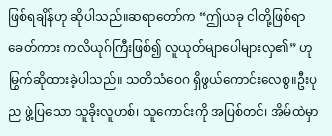ဖြစ်ရချိန်ဟု ဆိုပါသည်။ဆရာတော်က “ဤယခု ငါတို့ဖြစ်ရာခေတ်ကား ကလိယုဂ်ကြီးဖြစ်၍ လူယုတ်မျာပေါများလှ၏” ဟု မြွက်ဆိုထားခဲ့ပါသည်။ သတိသံဝေဂ ရှိဖွယ်ကောင်းလေစွ။ဦးပုည ဖွဲ့ပြသော သူခိုးလူဟစ်၊ သူကောင်းကို အပြစ်တင်၊ အိမ်ထဲမှာ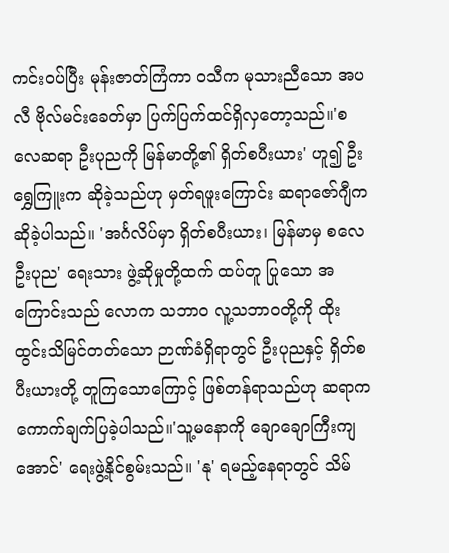ကင်းဝပ်ပြီး မုန်းဇာတ်ကြံကာ ဝသီက မုသားညီသော အပလီ ဗိုလ်မင်းခေတ်မှာ ပြက်ပြက်ထင်ရှိလှတော့သည်။'စလေဆရာ ဦးပုညကို မြန်မာတို့၏ ရှိတ်စပီးယား' ဟူ၍ ဦးရွှေကြူးက ဆိုခဲ့သည်ဟု မှတ်ရဖူးကြောင်း ဆရာဇော်ဂျီက ဆိုခဲ့ပါသည်။ 'အင်္ဂလိပ်မှာ ရှိတ်စပီးယား၊ မြန်မာမှ စလေဦးပုည' ရေးသား ဖွဲ့ဆိုမှုတို့ထက် ထပ်တူ ပြုသော အကြောင်းသည် လောက သဘာ၀ လူ့သဘာဝတို့ကို ထိုးထွင်းသိမြင်တတ်သော ဉာဏ်ခံရှိရာတွင် ဦးပုညနှင့် ရှိတ်စပီးယားတို့ တူကြသောကြောင့် ဖြစ်တန်ရာသည်ဟု ဆရာက ကောက်ချက်ပြခဲ့ပါသည်။'သူ့မနောကို ချောချောကြီးကျအောင်' ရေးဖွဲ့နိုင်စွမ်းသည်။ 'နု' ရမည့်နေရာတွင် သိမ်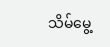သိမ်မွေ့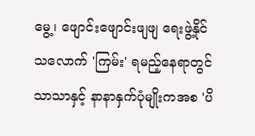မွေ့၊ ဖျောင်းဖျောင်းဖျဖျ ရေးဖွဲ့နိုင်သလောက် 'ကြမ်း' ရမည့်နေရာတွင် သာသာနှင့် နာနာနှက်ပုံမျိုးကအစ 'ပိ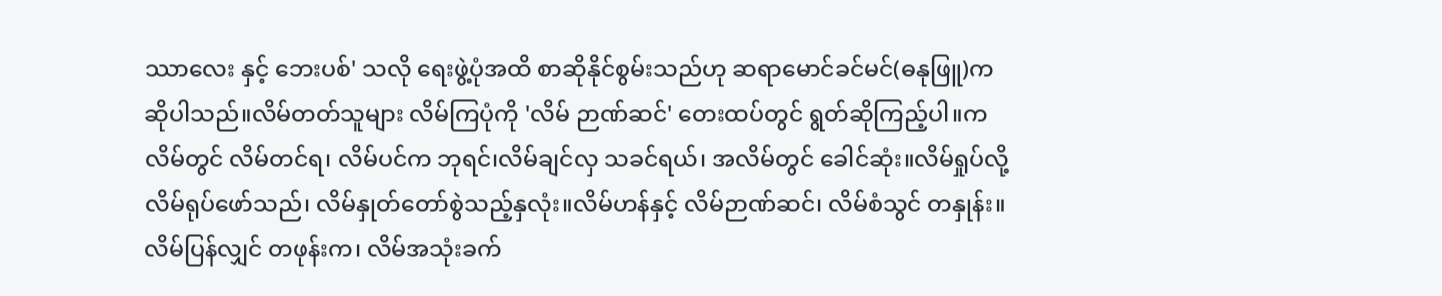ဿာလေး နှင့် ဘေးပစ်' သလို ရေးဖွဲ့ပုံအထိ စာဆိုနိုင်စွမ်းသည်ဟု ဆရာမောင်ခင်မင်(ဓနုဖြူ)က ဆိုပါသည်။လိမ်တတ်သူများ လိမ်ကြပုံကို 'လိမ် ဉာဏ်ဆင်' တေးထပ်တွင် ရွတ်ဆိုကြည့်ပါ။ကလိမ်တွင် လိမ်တင်ရ၊ လိမ်ပင်က ဘုရင်၊လိမ်ချင်လှ သခင်ရယ်၊ အလိမ်တွင် ခေါင်ဆုံး။လိမ်ရှုပ်လို့ လိမ်ရုပ်ဖော်သည်၊ လိမ်နှုတ်တော်စွဲသည့်နှလုံး။လိမ်ဟန်နှင့် လိမ်ဉာဏ်ဆင်၊ လိမ်စံသွင် တနှုန်း။လိမ်ပြန်လျှင် တဖုန်းက၊ လိမ်အသုံးခက်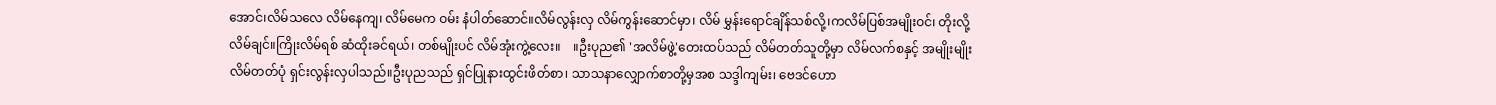အောင်၊လိမ်သလေ လိမ်နေကျ၊ လိမ်မေက ဝမ်း နံပါတ်ဆောင်။လိမ်လွန်းလှ လိမ်ကွန်းဆောင်မှာ၊ လိမ် မွှန်းရောင်ချိန်သစ်လို့၊ကလိမ်ပြစ်အမျိုးဝင်၊ တိုးလို့လိမ်ချင်။ကြိုးလိမ်ရစ် ဆံထိုးခင်ရယ်၊ တစ်မျိုးပင် လိမ်အုံးကွဲ့လေး။    ။ဦးပုည၏ 'အလိမ်ဖွဲ့'တေးထပ်သည် လိမ်တတ်သူတို့မှာ လိမ်လက်စနှင့် အမျိုးမျိုး လိမ်တတ်ပုံ ရှင်းလွန်းလှပါသည်။ဦးပုညသည် ရှင်ပြုနားထွင်းဖိတ်စာ၊ သာသနာလျှောက်စာတို့မှအစ သဒ္ဒါကျမ်း၊ ဗေဒင်ဟော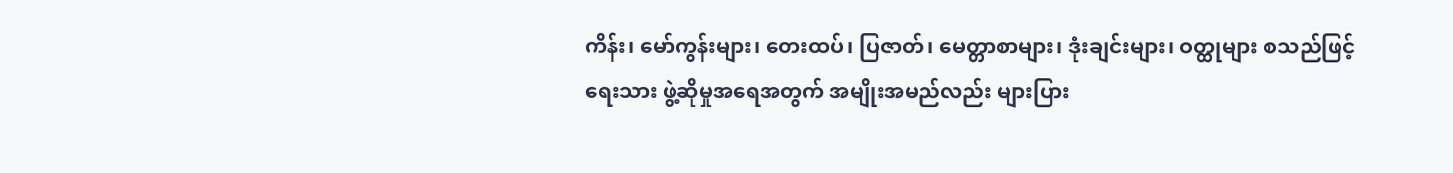ကိန်း၊ မော်ကွန်းများ၊ တေးထပ်၊ ပြဇာတ်၊ မေတ္တာစာများ၊ ဒုံးချင်းများ၊ ဝတ္ထုများ စသည်ဖြင့် ရေးသား ဖွဲ့ဆိုမှုအရေအတွက် အမျိုးအမည်လည်း များပြား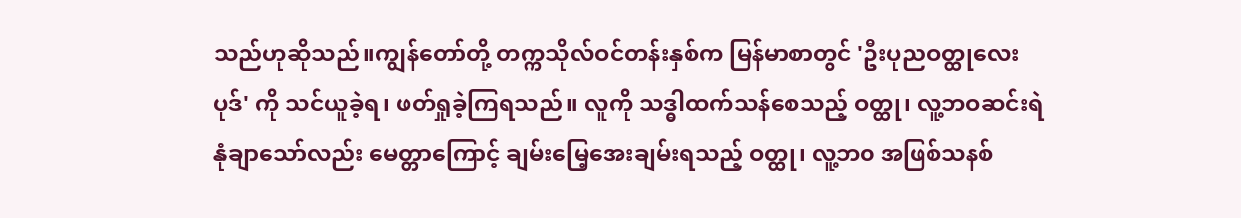သည်ဟုဆိုသည်။ကျွန်တော်တို့ တက္ကသိုလ်ဝင်တန်းနှစ်က မြန်မာစာတွင် 'ဦးပုညဝတ္ထုလေးပုဒ်' ကို သင်ယူခဲ့ရ၊ ဖတ်ရှုခဲ့ကြရသည်။ လူကို သဒ္ဓါထက်သန်စေသည့် ဝတ္ထု၊ လူ့ဘဝဆင်းရဲနုံချာသော်လည်း မေတ္တာကြောင့် ချမ်းမြေ့အေးချမ်းရသည့် ဝတ္ထု၊ လူ့ဘ၀ အဖြစ်သနစ်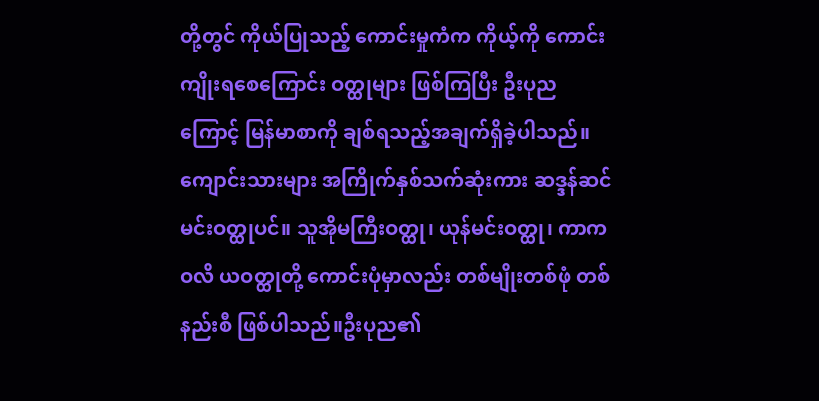တို့တွင် ကိုယ်ပြုသည့် ကောင်းမှုကံက ကိုယ့်ကို ကောင်းကျိုးရစေကြောင်း ဝတ္ထုများ ဖြစ်ကြပြီး ဦးပုညကြောင့် မြန်မာစာကို ချစ်ရသည့်အချက်ရှိခဲ့ပါသည်။ ကျောင်းသားများ အကြိုက်နှစ်သက်ဆုံးကား ဆဒ္ဒန်ဆင်မင်းဝတ္ထုပင်။ သူအိုမကြီးဝတ္ထု၊ ယုန်မင်းဝတ္ထု၊ ကာကဝလိ ယဝတ္ထုတို့ ကောင်းပုံမှာလည်း တစ်မျိုးတစ်ဖုံ တစ်နည်းစီ ဖြစ်ပါသည်။ဦးပုည၏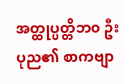အတ္ထုပ္ပတ္တိဘ၀ ဦးပုည၏ စာကဗျာ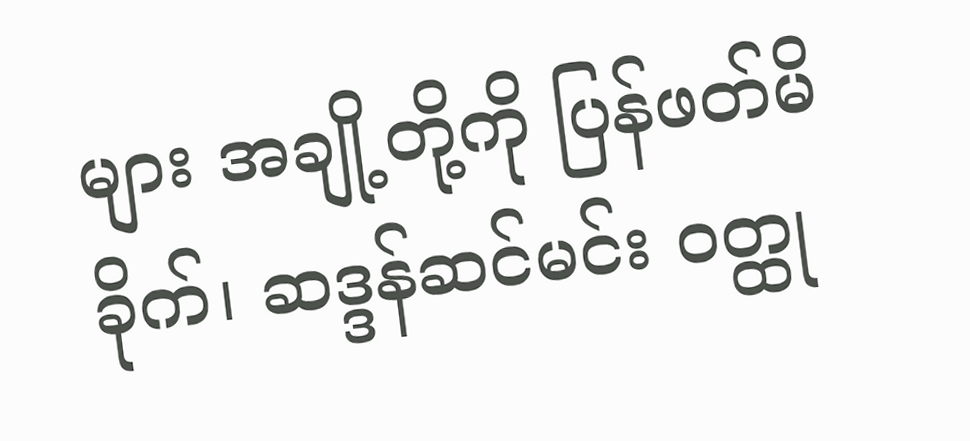များ အချို့တို့ကို ပြန်ဖတ်မိခိုက်၊ ဆဒ္ဒန်ဆင်မင်း ဝတ္ထု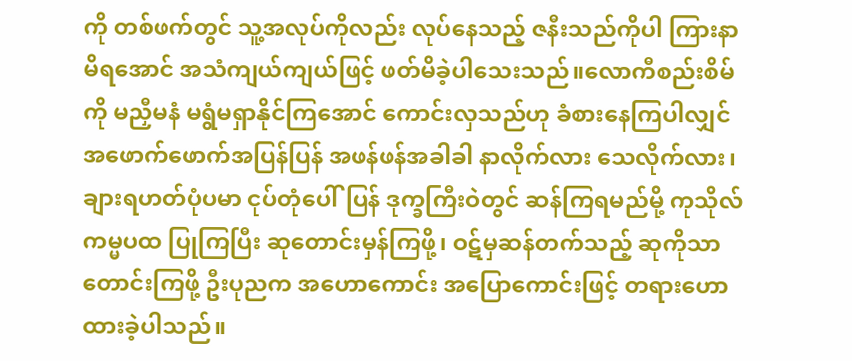ကို တစ်ဖက်တွင် သူ့အလုပ်ကိုလည်း လုပ်နေသည့် ဇနီးသည်ကိုပါ ကြားနာမိရအောင် အသံကျယ်ကျယ်ဖြင့် ဖတ်မိခဲ့ပါသေးသည်။လောကီစည်းစိမ်ကို မညှီမနံ မရွံမရှာနိုင်ကြအောင် ကောင်းလှသည်ဟု ခံစားနေကြပါလျှင် အဖောက်ဖောက်အပြန်ပြန် အဖန်ဖန်အခါခါ နာလိုက်လား သေလိုက်လား၊ ချားရဟတ်ပုံပမာ ငုပ်တုံပေါ်ပြန် ဒုက္ခကြီးဝဲတွင် ဆန်ကြရမည်မို့ ကုသိုလ်ကမ္မပထ ပြုကြပြီး ဆုတောင်းမှန်ကြဖို့၊ ဝဋ်မှဆန်တက်သည့် ဆုကိုသာ တောင်းကြဖို့ ဦးပုညက အဟောကောင်း အပြောကောင်းဖြင့် တရားဟောထားခဲ့ပါသည်။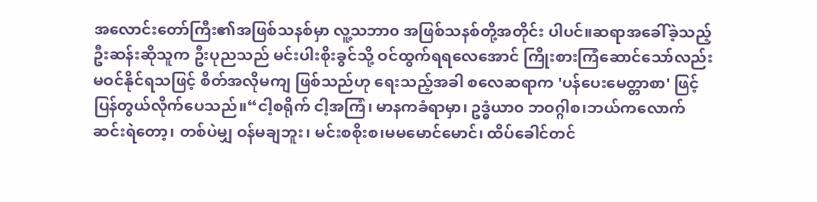အလောင်းတော်ကြီး၏အဖြစ်သနစ်မှာ လူ့သဘာ၀ အဖြစ်သနစ်တို့အတိုင်း ပါပင်။ဆရာအခေါ်ခဲ့သည့် ဦးဆန်းဆိုသူက ဦးပုညသည် မင်းပါးစိုးခွင်သို့ ဝင်ထွက်ရရလေအောင် ကြိုးစားကြံဆောင်သော်လည်း မဝင်နိုင်ရသဖြင့် စိတ်အလိုမကျ ဖြစ်သည်ဟု ရေးသည့်အခါ စလေဆရာက 'ပန်ပေးမေတ္တာစာ' ဖြင့် ပြန်တွယ်လိုက်ပေသည်။“ငါ့စရိုက် ငါ့အကြံ၊ မာနကခံရာမှာ၊ ဥဒ္ဓံယာ၀ ဘဝဂ္ဂါစ၊ဘယ်ကလောက် ဆင်းရဲတော့၊ တစ်ပဲမျှ ဝန်မချဘူး၊ မင်းစစိုးစ၊မမမောင်မောင်၊ ထိပ်ခေါင်တင်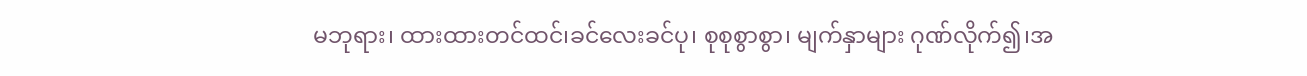မဘုရား၊ ထားထားတင်ထင်၊ခင်လေးခင်ပု၊ စုစုစွာစွာ၊ မျက်နှာများ ဂုဏ်လိုက်၍၊အ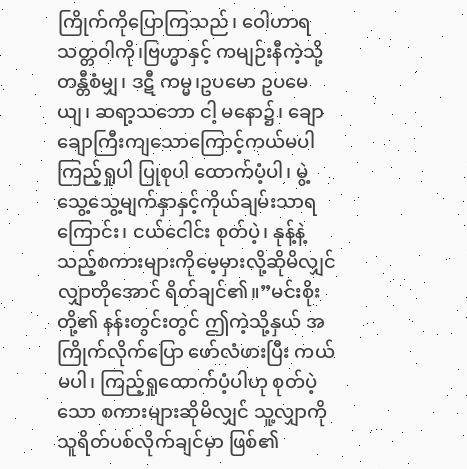ကြိုက်ကိုပြောကြသည်၊ ဝေါဟာရ သတ္တဝါကို၊ဗြဟ္မာနှင့် ကမျဉ်းနီကဲ့သို့ တန္တီစံမျှ၊ ဒဋီ ကမ္မ၊ဥပမော ဥပမေယျ၊ ဆရာ့သဘော ငါ့ မနော၌၊ ချောချောကြီးကျသောကြောင့်ကယ်မပါ ကြည့်ရှုပါ ပြုစုပါ ထောက်ပံ့ပါ၊ မွဲ့သွေ့သွေ့မျက်နှာနှင့်ကိုယ်ချမ်းသာရကြောင်း၊ ငယ်ငေါင်း စုတ်ပဲ့၊ နုန့်နဲ့သည့်စကားများကိုမေ့မှားလို့ဆိုမိလျှင် လျှာတိုအောင် ရိတ်ချင်၏။”မင်းစိုးတို့၏ နန်းတွင်းတွင် ဤကဲ့သို့နှယ် အကြိုက်လိုက်ပြော ဖော်လံဖားပြီး ကယ်မပါ၊ ကြည့်ရှုထောက်ပံ့ပါဟု စုတ်ပဲ့သော စကားများဆိုမိလျှင် သူ့လျှာကို သူရိတ်ပစ်လိုက်ချင်မှာ ဖြစ်၏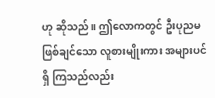ဟု ဆိုသည်။ ဤလောကတွင် ဦးပုညမဖြစ်ချင်သော လူစားမျိုးကား အများပင်ရှိ ကြသည်လည်း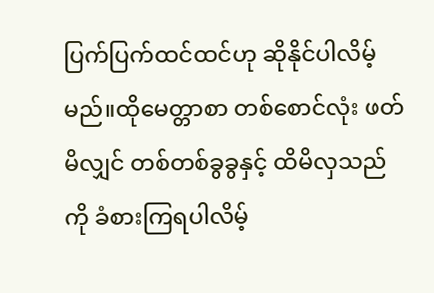ပြက်ပြက်ထင်ထင်ဟု ဆိုနိုင်ပါလိမ့်မည်။ထိုမေတ္တာစာ တစ်စောင်လုံး ဖတ်မိလျှင် တစ်တစ်ခွခွနှင့် ထိမိလှသည်ကို ခံစားကြရပါလိမ့်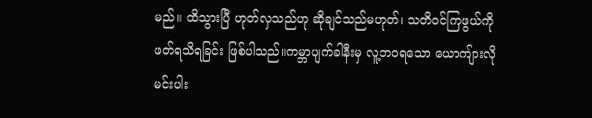မည်။ ထိသွားပြီ ဟုတ်လှသည်ဟု ဆိုချင်သည်မဟုတ်၊ သတိဝင်ကြဖွယ်ကို ဖတ်ရသိရခြင်း ဖြစ်ပါသည်။ကမ္ဘာပျက်ခါနီးမှ လူ့ဘဝရသော ယောကျ်ားလို မင်းပါး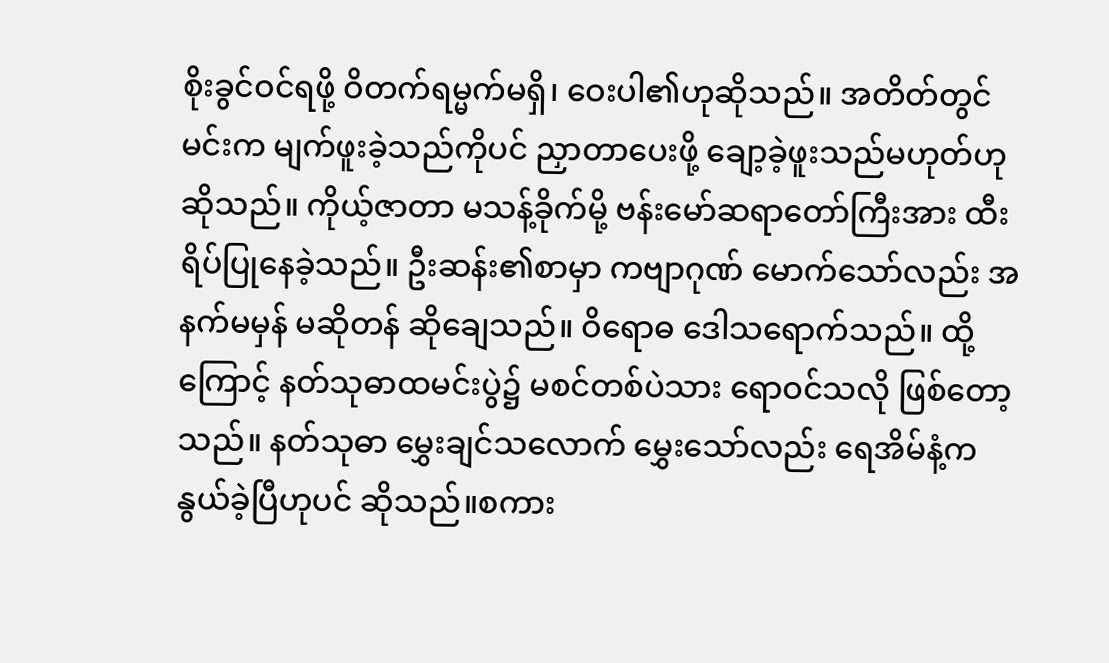စိုးခွင်ဝင်ရဖို့ ဝိတက်ရမ္မက်မရှိ၊ ဝေးပါ၏ဟုဆိုသည်။ အတိတ်တွင် မင်းက မျက်ဖူးခဲ့သည်ကိုပင် ညှာတာပေးဖို့ ချော့ခဲ့ဖူးသည်မဟုတ်ဟုဆိုသည်။ ကိုယ့်ဇာတာ မသန့်ခိုက်မို့ ဗန်းမော်ဆရာတော်ကြီးအား ထီးရိပ်ပြုနေခဲ့သည်။ ဦးဆန်း၏စာမှာ ကဗျာဂုဏ် မောက်သော်လည်း အနက်မမှန် မဆိုတန် ဆိုချေသည်။ ဝိရောဓ ဒေါသရောက်သည်။ ထို့ကြောင့် နတ်သုဓာထမင်းပွဲ၌ မစင်တစ်ပဲသား ရောဝင်သလို ဖြစ်တော့သည်။ နတ်သုဓာ မွှေးချင်သလောက် မွှေးသော်လည်း ရေအိမ်နံ့က နွယ်ခဲ့ပြီဟုပင် ဆိုသည်။စကား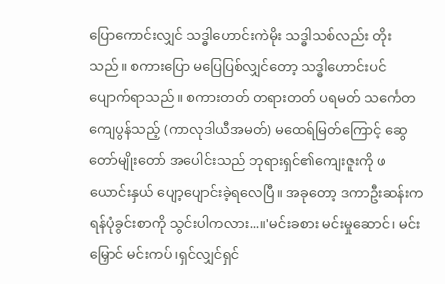ပြောကောင်းလျှင် သဒ္ဓါဟောင်းကဲမိုး သဒ္ဓါသစ်လည်း တိုးသည်။ စကားပြော မပြေပြစ်လျှင်တော့ သဒ္ဓါဟောင်းပင် ပျောက်ရာသည်။ စကားတတ် တရားတတ် ပရမတ် သင်္ကေတ ကျေပွန်သည့် (ကာလုဒါယီအမတ်) မထေရ်မြတ်ကြောင့် ဆွေတော်မျိုးတော် အပေါင်းသည် ဘုရားရှင်၏ကျေးဇူးကို ဖယောင်းနှယ် ပျော့ပျောင်းခဲ့ရလေပြီ။ အခုတော့ ဒကာဦးဆန်းက ရန်ပုံခွင်းစာကို သွင်းပါကလား...။'မင်းခစား မင်းမှုဆောင်၊ မင်းမြှောင် မင်းကပ်၊ရှင်လျှင်ရှင်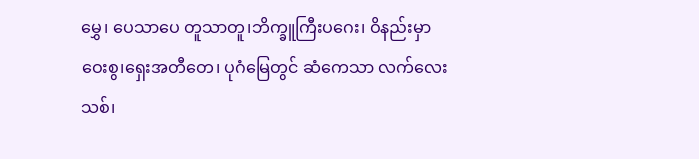မွှေ၊ ပေသာပေ တူသာတူ၊ဘိက္ခူကြီးပဂေး၊ ဝိနည်းမှာဝေးစွ၊ရှေးအတီတေ၊ ပုဂံမြေတွင် ဆံကေသာ လက်လေးသစ်၊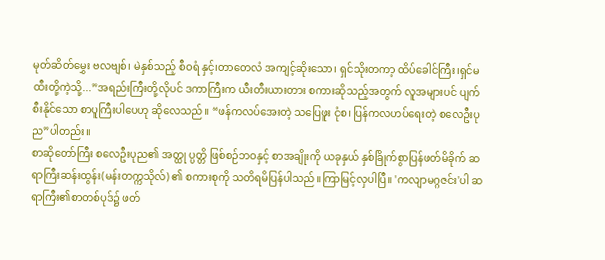မုတ်ဆိတ်မွှေး ဗလဗျစ်၊ မဲနှစ်သည့် စီဝရံ နှင့်၊တာတေလံ အကျင့်ဆိုးသော၊ ရှင်သိုးတကာ့ ထိပ်ခေါင်ကြီး၊ရှင်မထီးတို့ကဲ့သို့...”အရည်းကြီးတို့လိုပင် ဒကာကြီးက ယီးတီးယားတား စကားဆိုသည့်အတွက် လူအများပင် ပျက်စီးနိုင်သော စာပူကြီးပါပေဟု ဆိုလေသည်။ “ဖန်ကလပ်အေးတဲ့ သပြေဖူး ငုံစ၊ ပြန်ကလဟပ်ရေးတဲ့ စလေဦးပုည”ပါတည်း။
စာဆိုတော်ကြီး စလေဦးပုည၏ အတ္ထု ပ္ပတ္တိ ဖြစ်စဉ်ဘဝနှင့် စာအချိုးကို ယခုနှယ် နှစ်ခြိုက်စွာပြန်ဖတ်မိခိုက် ဆရာကြီးဆန်းထွန်း(မန်းတက္ကသိုလ်) ၏ စကားစုကို သတိရမိပြန်ပါသည်။ကြာမြင့်လှပါပြီ။ 'ကလျာမဂ္ဂဇင်း'ပါ ဆရာကြီး၏စာတစ်ပုဒ်၌ ဖတ်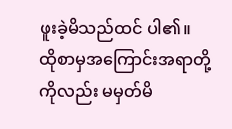ဖူးခဲ့မိသည်ထင် ပါ၏။ ထိုစာမှအကြောင်းအရာတို့ကိုလည်း မမှတ်မိ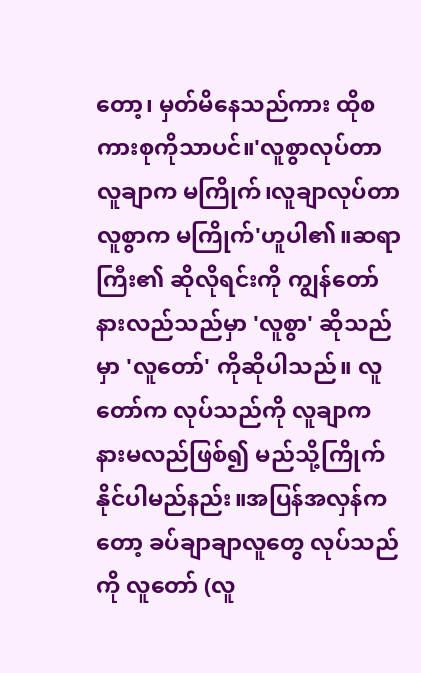တော့၊ မှတ်မိနေသည်ကား ထိုစကားစုကိုသာပင်။'လူစွာလုပ်တာ လူချာက မကြိုက်၊လူချာလုပ်တာ လူစွာက မကြိုက်'ဟူပါ၏။ဆရာကြီး၏ ဆိုလိုရင်းကို ကျွန်တော် နားလည်သည်မှာ 'လူစွာ' ဆိုသည်မှာ 'လူတော်' ကိုဆိုပါသည်။ လူတော်က လုပ်သည်ကို လူချာက နားမလည်ဖြစ်၍ မည်သို့ကြိုက်နိုင်ပါမည်နည်း။အပြန်အလှန်ကတော့ ခပ်ချာချာလူတွေ လုပ်သည်ကို လူတော် (လူ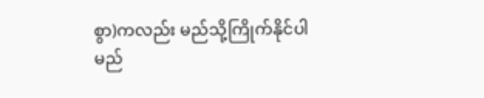စွာ)ကလည်း မည်သို့ကြိုက်နိုင်ပါမည်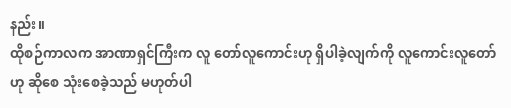နည်း။
ထိုစဉ်ကာလက အာဏာရှင်ကြီးက လူ တော်လူကောင်းဟု ရှိပါခဲ့လျက်ကို လူကောင်းလူတော်ဟု ဆိုစေ သုံးစေခဲ့သည် မဟုတ်ပါ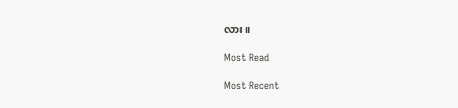လား။

Most Read

Most Recent